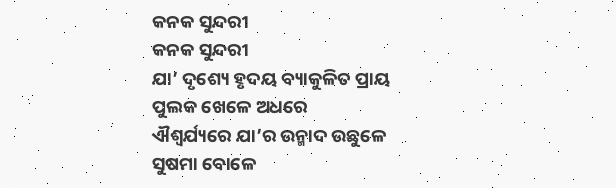କନକ ସୁନ୍ଦରୀ
କନକ ସୁନ୍ଦରୀ
ଯା’ ଦୃଶ୍ୟେ ହୃଦୟ ବ୍ୟାକୁଳିତ ପ୍ରାୟ
ପୁଲକ ଖେଳେ ଅଧରେ
ଐଶ୍ୱର୍ଯ୍ୟରେ ଯା’ର ଉନ୍ମାଦ ଉଛୁଳେ
ସୁଷମା ବୋଳେ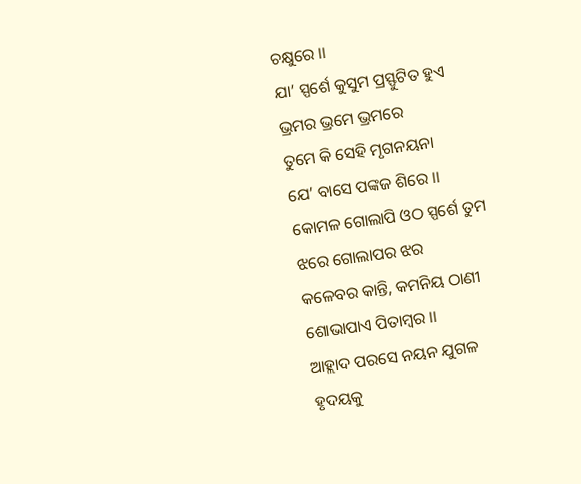ଚକ୍ଷୁରେ ।।
ଯା’ ସ୍ପର୍ଶେ କୁସୁମ ପ୍ରସ୍ଫୁଟିତ ହୁଏ
ଭ୍ରମର ଭ୍ରମେ ଭ୍ରମରେ
ତୁମେ କି ସେହି ମୃଗନୟନା
ଯେ’ ବାସେ ପଙ୍କଜ ଶିରେ ।।
କୋମଳ ଗୋଲାପି ଓଠ ସ୍ପର୍ଶେ ତୁମ
ଝରେ ଗୋଲାପର ଝର
କଳେବର କାନ୍ତି, କମନିୟ ଠାଣୀ
ଶୋଭାପାଏ ପିତାମ୍ଵର ।।
ଆହ୍ଲାଦ ପରସେ ନୟନ ଯୁଗଳ
ହୃଦୟକୁ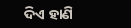ଦିଏ ହାଣି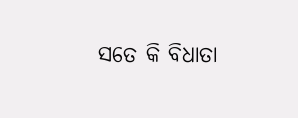ସତେ କି ବିଧାତା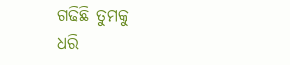ଗଢିଛି ତୁମକୁ
ଧରି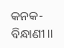କନକ-ବିନ୍ଧାଣୀ ।।